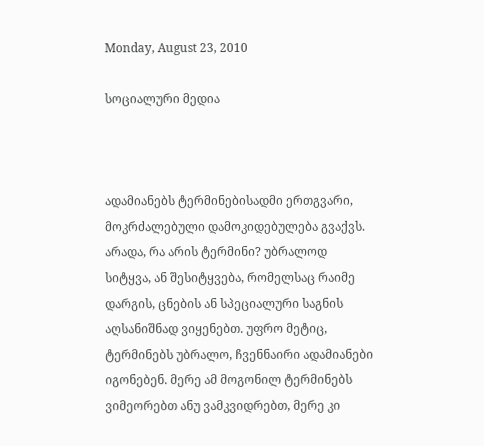Monday, August 23, 2010

სოციალური მედია



ადამიანებს ტერმინებისადმი ერთგვარი, მოკრძალებული დამოკიდებულება გვაქვს. არადა, რა არის ტერმინი? უბრალოდ სიტყვა, ან შესიტყვება, რომელსაც რაიმე დარგის, ცნების ან სპეციალური საგნის აღსანიშნად ვიყენებთ. უფრო მეტიც, ტერმინებს უბრალო, ჩვენნაირი ადამიანები იგონებენ. მერე ამ მოგონილ ტერმინებს ვიმეორებთ ანუ ვამკვიდრებთ, მერე კი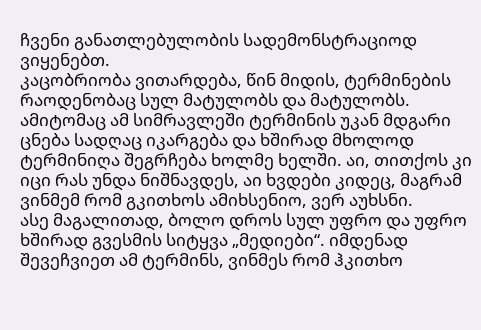ჩვენი განათლებულობის სადემონსტრაციოდ ვიყენებთ.
კაცობრიობა ვითარდება, წინ მიდის, ტერმინების რაოდენობაც სულ მატულობს და მატულობს. ამიტომაც ამ სიმრავლეში ტერმინის უკან მდგარი ცნება სადღაც იკარგება და ხშირად მხოლოდ ტერმინიღა შეგრჩება ხოლმე ხელში. აი, თითქოს კი იცი რას უნდა ნიშნავდეს, აი ხვდები კიდეც, მაგრამ ვინმემ რომ გკითხოს ამიხსენიო, ვერ აუხსნი.
ასე მაგალითად, ბოლო დროს სულ უფრო და უფრო ხშირად გვესმის სიტყვა „მედიები“. იმდენად შევეჩვიეთ ამ ტერმინს, ვინმეს რომ ჰკითხო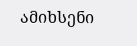ამიხსენი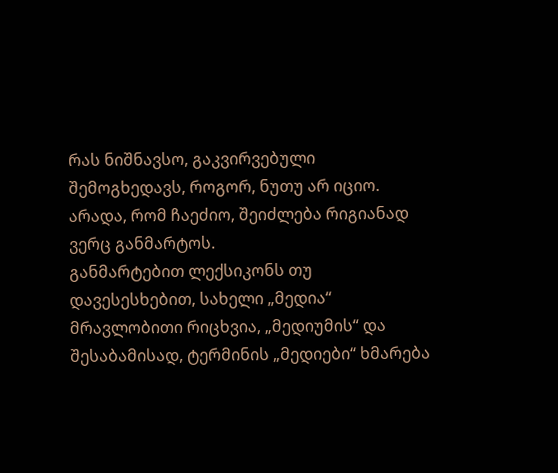რას ნიშნავსო, გაკვირვებული შემოგხედავს, როგორ, ნუთუ არ იციო. არადა, რომ ჩაეძიო, შეიძლება რიგიანად ვერც განმარტოს.
განმარტებით ლექსიკონს თუ დავესესხებით, სახელი „მედია“ მრავლობითი რიცხვია, „მედიუმის“ და შესაბამისად, ტერმინის „მედიები“ ხმარება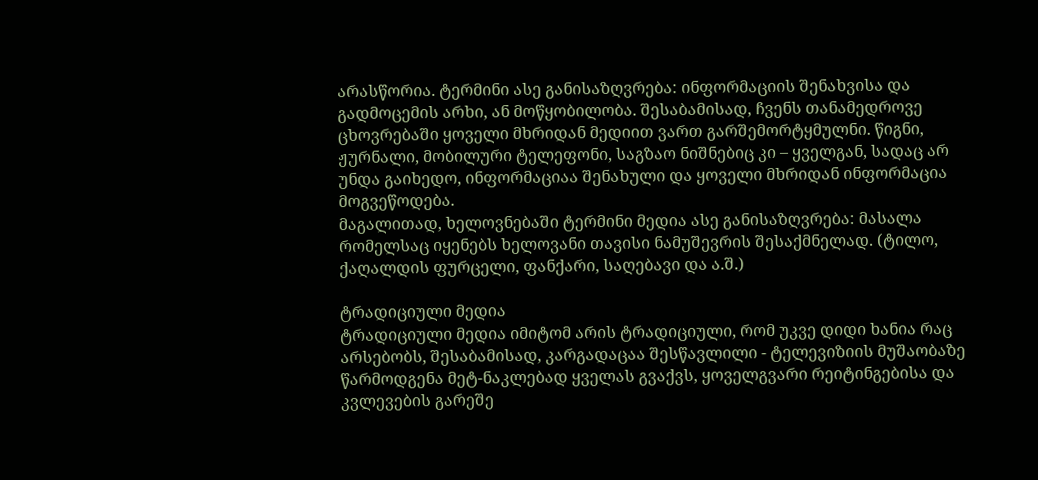არასწორია. ტერმინი ასე განისაზღვრება: ინფორმაციის შენახვისა და გადმოცემის არხი, ან მოწყობილობა. შესაბამისად, ჩვენს თანამედროვე ცხოვრებაში ყოველი მხრიდან მედიით ვართ გარშემორტყმულნი. წიგნი, ჟურნალი, მობილური ტელეფონი, საგზაო ნიშნებიც კი – ყველგან, სადაც არ უნდა გაიხედო, ინფორმაციაა შენახული და ყოველი მხრიდან ინფორმაცია მოგვეწოდება.
მაგალითად, ხელოვნებაში ტერმინი მედია ასე განისაზღვრება: მასალა რომელსაც იყენებს ხელოვანი თავისი ნამუშევრის შესაქმნელად. (ტილო, ქაღალდის ფურცელი, ფანქარი, საღებავი და ა.შ.)

ტრადიციული მედია
ტრადიციული მედია იმიტომ არის ტრადიციული, რომ უკვე დიდი ხანია რაც არსებობს, შესაბამისად, კარგადაცაა შესწავლილი - ტელევიზიის მუშაობაზე წარმოდგენა მეტ-ნაკლებად ყველას გვაქვს, ყოველგვარი რეიტინგებისა და კვლევების გარეშე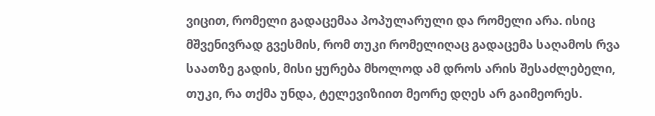ვიცით, რომელი გადაცემაა პოპულარული და რომელი არა. ისიც მშვენივრად გვესმის, რომ თუკი რომელიღაც გადაცემა საღამოს რვა საათზე გადის, მისი ყურება მხოლოდ ამ დროს არის შესაძლებელი, თუკი, რა თქმა უნდა, ტელევიზიით მეორე დღეს არ გაიმეორეს.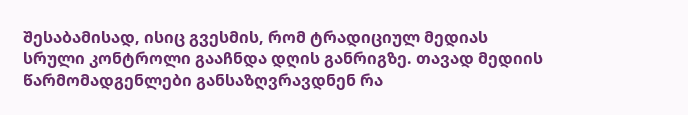შესაბამისად, ისიც გვესმის, რომ ტრადიციულ მედიას სრული კონტროლი გააჩნდა დღის განრიგზე. თავად მედიის წარმომადგენლები განსაზღვრავდნენ რა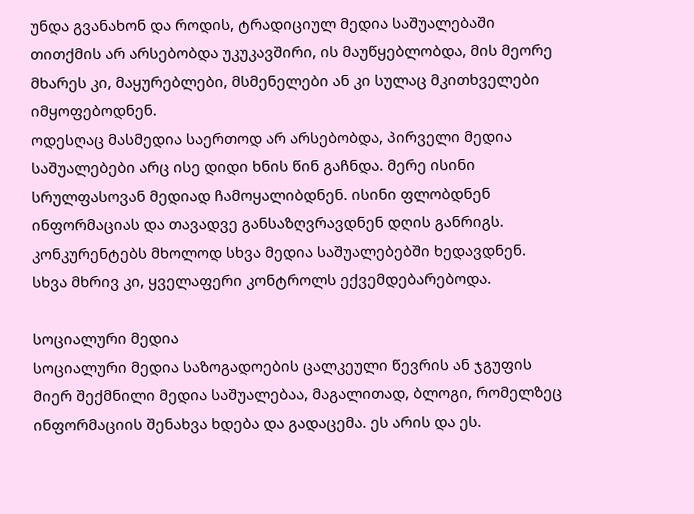უნდა გვანახონ და როდის, ტრადიციულ მედია საშუალებაში თითქმის არ არსებობდა უკუკავშირი, ის მაუწყებლობდა, მის მეორე მხარეს კი, მაყურებლები, მსმენელები ან კი სულაც მკითხველები იმყოფებოდნენ.
ოდესღაც მასმედია საერთოდ არ არსებობდა, პირველი მედია საშუალებები არც ისე დიდი ხნის წინ გაჩნდა. მერე ისინი სრულფასოვან მედიად ჩამოყალიბდნენ. ისინი ფლობდნენ ინფორმაციას და თავადვე განსაზღვრავდნენ დღის განრიგს. კონკურენტებს მხოლოდ სხვა მედია საშუალებებში ხედავდნენ. სხვა მხრივ კი, ყველაფერი კონტროლს ექვემდებარებოდა.

სოციალური მედია
სოციალური მედია საზოგადოების ცალკეული წევრის ან ჯგუფის მიერ შექმნილი მედია საშუალებაა, მაგალითად, ბლოგი, რომელზეც ინფორმაციის შენახვა ხდება და გადაცემა. ეს არის და ეს.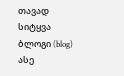თავად სიტყვა ბლოგი (blog) ასე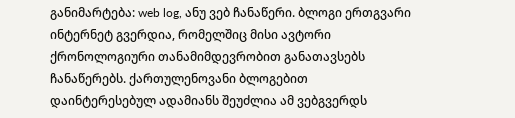განიმარტება: web log, ანუ ვებ ჩანაწერი. ბლოგი ერთგვარი ინტერნეტ გვერდია, რომელშიც მისი ავტორი ქრონოლოგიური თანამიმდევრობით განათავსებს ჩანაწერებს. ქართულენოვანი ბლოგებით დაინტერესებულ ადამიანს შეუძლია ამ ვებგვერდს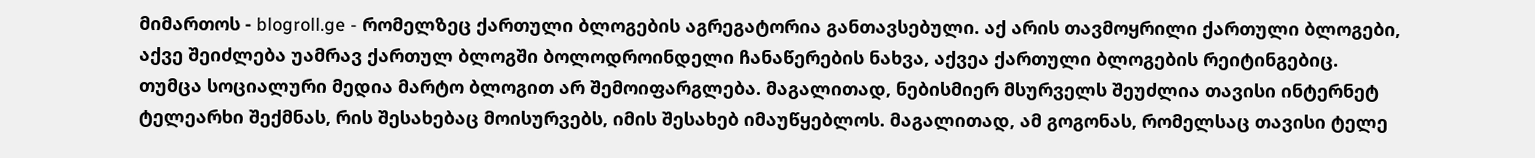მიმართოს - blogroll.ge - რომელზეც ქართული ბლოგების აგრეგატორია განთავსებული. აქ არის თავმოყრილი ქართული ბლოგები, აქვე შეიძლება უამრავ ქართულ ბლოგში ბოლოდროინდელი ჩანაწერების ნახვა, აქვეა ქართული ბლოგების რეიტინგებიც.
თუმცა სოციალური მედია მარტო ბლოგით არ შემოიფარგლება. მაგალითად, ნებისმიერ მსურველს შეუძლია თავისი ინტერნეტ ტელეარხი შექმნას, რის შესახებაც მოისურვებს, იმის შესახებ იმაუწყებლოს. მაგალითად, ამ გოგონას, რომელსაც თავისი ტელე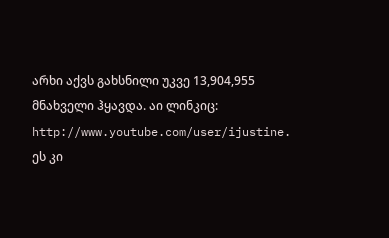არხი აქვს გახსნილი უკვე 13,904,955 მნახველი ჰყავდა. აი ლინკიც: http://www.youtube.com/user/ijustine. ეს კი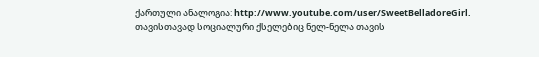ქართული ანალოგია: http://www.youtube.com/user/SweetBelladoreGirl.
თავისთავად სოციალური ქსელებიც ნელ-ნელა თავის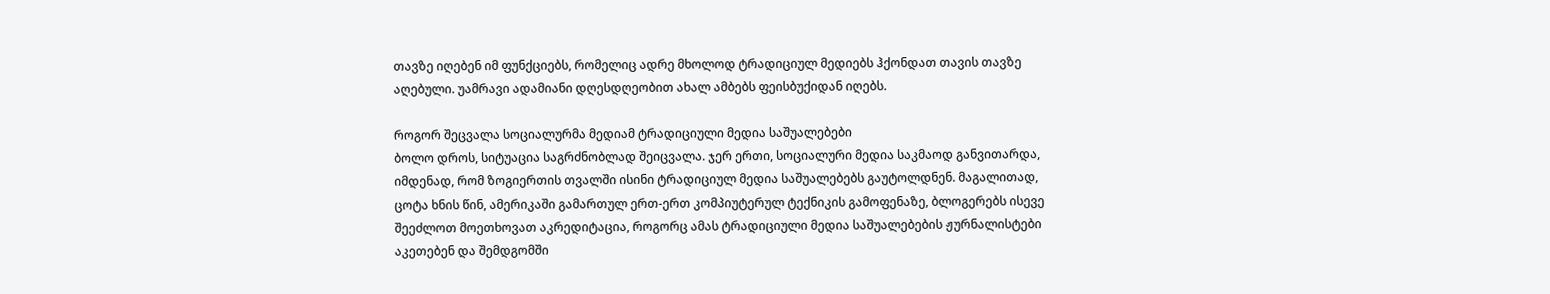თავზე იღებენ იმ ფუნქციებს, რომელიც ადრე მხოლოდ ტრადიციულ მედიებს ჰქონდათ თავის თავზე აღებული. უამრავი ადამიანი დღესდღეობით ახალ ამბებს ფეისბუქიდან იღებს.

როგორ შეცვალა სოციალურმა მედიამ ტრადიციული მედია საშუალებები
ბოლო დროს, სიტუაცია საგრძნობლად შეიცვალა. ჯერ ერთი, სოციალური მედია საკმაოდ განვითარდა, იმდენად, რომ ზოგიერთის თვალში ისინი ტრადიციულ მედია საშუალებებს გაუტოლდნენ. მაგალითად, ცოტა ხნის წინ, ამერიკაში გამართულ ერთ-ერთ კომპიუტერულ ტექნიკის გამოფენაზე, ბლოგერებს ისევე შეეძლოთ მოეთხოვათ აკრედიტაცია, როგორც ამას ტრადიციული მედია საშუალებების ჟურნალისტები აკეთებენ და შემდგომში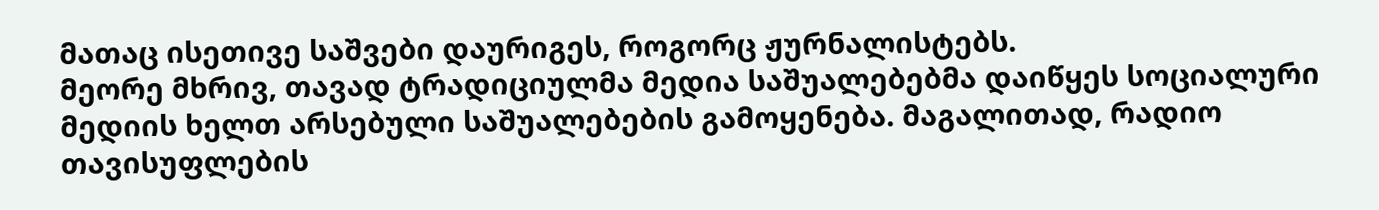მათაც ისეთივე საშვები დაურიგეს, როგორც ჟურნალისტებს.
მეორე მხრივ, თავად ტრადიციულმა მედია საშუალებებმა დაიწყეს სოციალური მედიის ხელთ არსებული საშუალებების გამოყენება. მაგალითად, რადიო თავისუფლების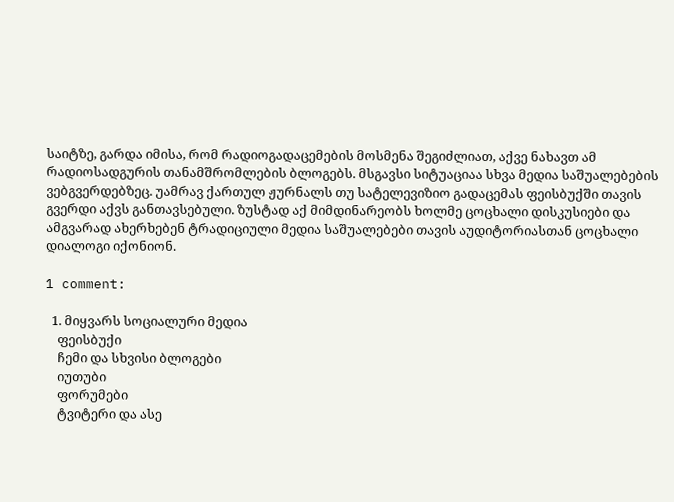საიტზე, გარდა იმისა, რომ რადიოგადაცემების მოსმენა შეგიძლიათ, აქვე ნახავთ ამ რადიოსადგურის თანამშრომლების ბლოგებს. მსგავსი სიტუაციაა სხვა მედია საშუალებების ვებგვერდებზეც. უამრავ ქართულ ჟურნალს თუ სატელევიზიო გადაცემას ფეისბუქში თავის გვერდი აქვს განთავსებული. ზუსტად აქ მიმდინარეობს ხოლმე ცოცხალი დისკუსიები და ამგვარად ახერხებენ ტრადიციული მედია საშუალებები თავის აუდიტორიასთან ცოცხალი დიალოგი იქონიონ.

1 comment:

  1. მიყვარს სოციალური მედია
    ფეისბუქი
    ჩემი და სხვისი ბლოგები
    იუთუბი
    ფორუმები
    ტვიტერი და ასე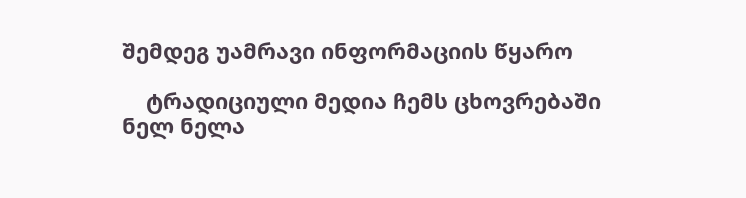შემდეგ უამრავი ინფორმაციის წყარო

    ტრადიციული მედია ჩემს ცხოვრებაში ნელ ნელა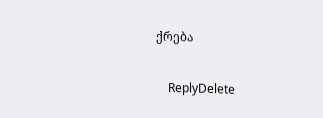ქრება

    ReplyDelete